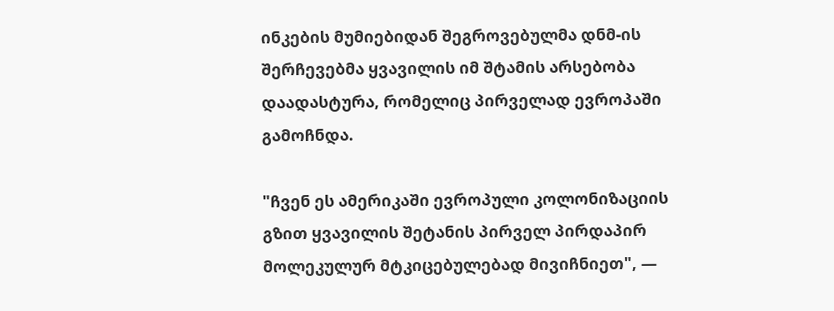ინკების მუმიებიდან შეგროვებულმა დნმ-ის შერჩევებმა ყვავილის იმ შტამის არსებობა დაადასტურა, რომელიც პირველად ევროპაში გამოჩნდა.

"ჩვენ ეს ამერიკაში ევროპული კოლონიზაციის გზით ყვავილის შეტანის პირველ პირდაპირ მოლეკულურ მტკიცებულებად მივიჩნიეთ", —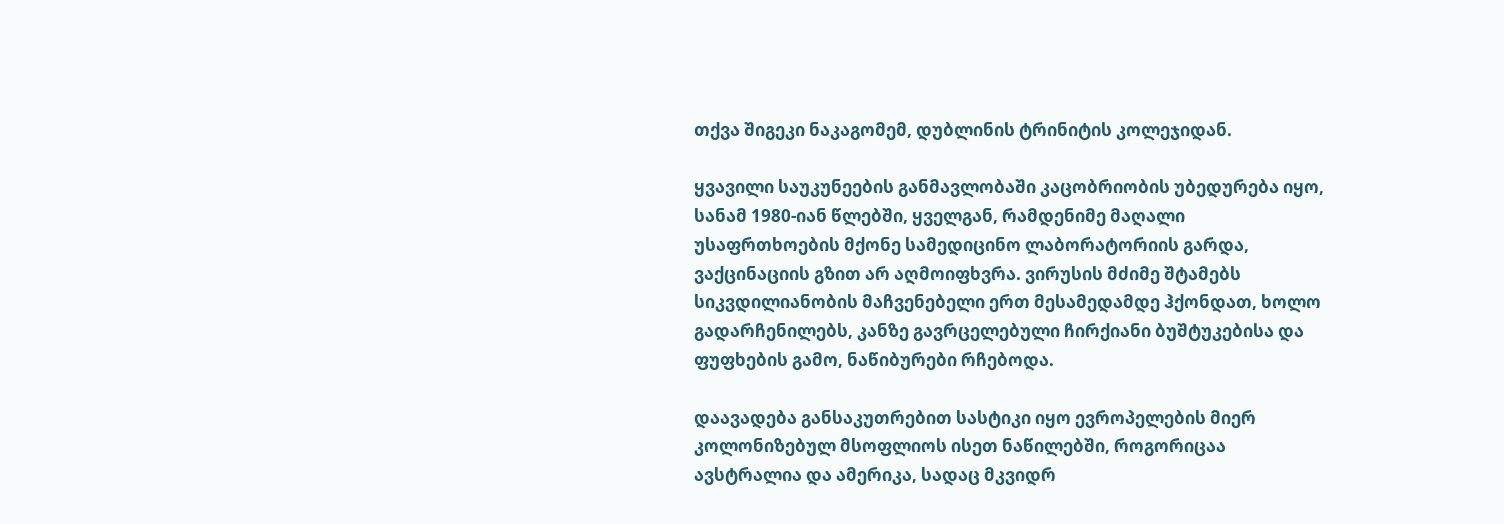თქვა შიგეკი ნაკაგომემ, დუბლინის ტრინიტის კოლეჯიდან.

ყვავილი საუკუნეების განმავლობაში კაცობრიობის უბედურება იყო, სანამ 1980-იან წლებში, ყველგან, რამდენიმე მაღალი უსაფრთხოების მქონე სამედიცინო ლაბორატორიის გარდა, ვაქცინაციის გზით არ აღმოიფხვრა. ვირუსის მძიმე შტამებს სიკვდილიანობის მაჩვენებელი ერთ მესამედამდე ჰქონდათ, ხოლო გადარჩენილებს, კანზე გავრცელებული ჩირქიანი ბუშტუკებისა და ფუფხების გამო, ნაწიბურები რჩებოდა.

დაავადება განსაკუთრებით სასტიკი იყო ევროპელების მიერ კოლონიზებულ მსოფლიოს ისეთ ნაწილებში, როგორიცაა ავსტრალია და ამერიკა, სადაც მკვიდრ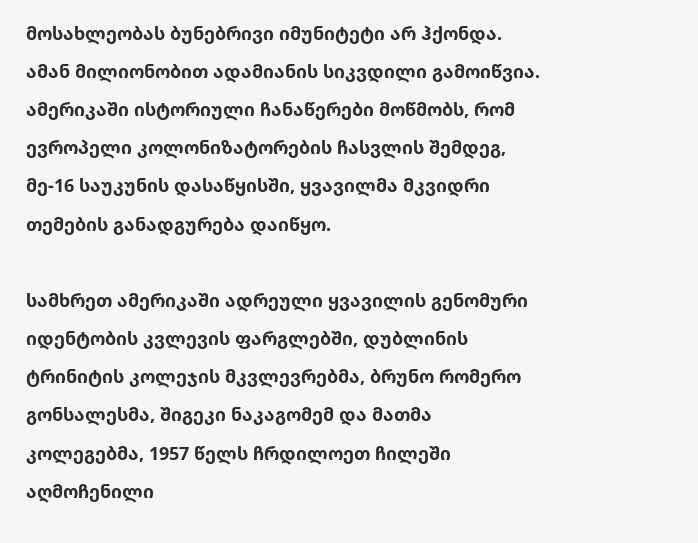მოსახლეობას ბუნებრივი იმუნიტეტი არ ჰქონდა. ამან მილიონობით ადამიანის სიკვდილი გამოიწვია. ამერიკაში ისტორიული ჩანაწერები მოწმობს, რომ ევროპელი კოლონიზატორების ჩასვლის შემდეგ, მე-16 საუკუნის დასაწყისში, ყვავილმა მკვიდრი თემების განადგურება დაიწყო.

სამხრეთ ამერიკაში ადრეული ყვავილის გენომური იდენტობის კვლევის ფარგლებში, დუბლინის ტრინიტის კოლეჯის მკვლევრებმა, ბრუნო რომერო გონსალესმა, შიგეკი ნაკაგომემ და მათმა კოლეგებმა, 1957 წელს ჩრდილოეთ ჩილეში აღმოჩენილი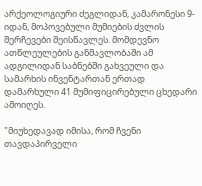არქეოლოგიური ძეგლიდან, კამარონესი 9-იდან, მოპოვებული მუმიების ძვლის შერჩევები შეისწავლეს. მომდევნო ათწლეულების განმავლობაში ამ ადგილიდან საბნებში გახვეული და სამარხის ინვენტართან ერთად დამარხული 41 მუმიფიცირებული ცხედარი ამოიღეს.

"მიუხედავად იმისა, რომ ჩვენი თავდაპირველი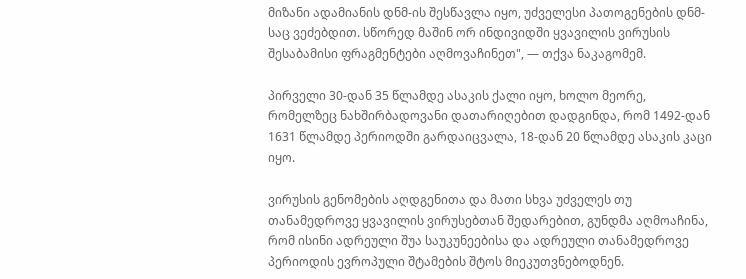მიზანი ადამიანის დნმ-ის შესწავლა იყო, უძველესი პათოგენების დნმ-საც ვეძებდით. სწორედ მაშინ ორ ინდივიდში ყვავილის ვირუსის შესაბამისი ფრაგმენტები აღმოვაჩინეთ", — თქვა ნაკაგომემ.

პირველი 30-დან 35 წლამდე ასაკის ქალი იყო, ხოლო მეორე, რომელზეც ნახშირბადოვანი დათარიღებით დადგინდა, რომ 1492-დან 1631 წლამდე პერიოდში გარდაიცვალა, 18-დან 20 წლამდე ასაკის კაცი იყო.

ვირუსის გენომების აღდგენითა და მათი სხვა უძველეს თუ თანამედროვე ყვავილის ვირუსებთან შედარებით, გუნდმა აღმოაჩინა, რომ ისინი ადრეული შუა საუკუნეებისა და ადრეული თანამედროვე პერიოდის ევროპული შტამების შტოს მიეკუთვნებოდნენ.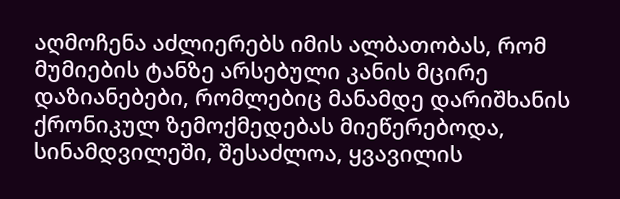აღმოჩენა აძლიერებს იმის ალბათობას, რომ მუმიების ტანზე არსებული კანის მცირე დაზიანებები, რომლებიც მანამდე დარიშხანის ქრონიკულ ზემოქმედებას მიეწერებოდა, სინამდვილეში, შესაძლოა, ყვავილის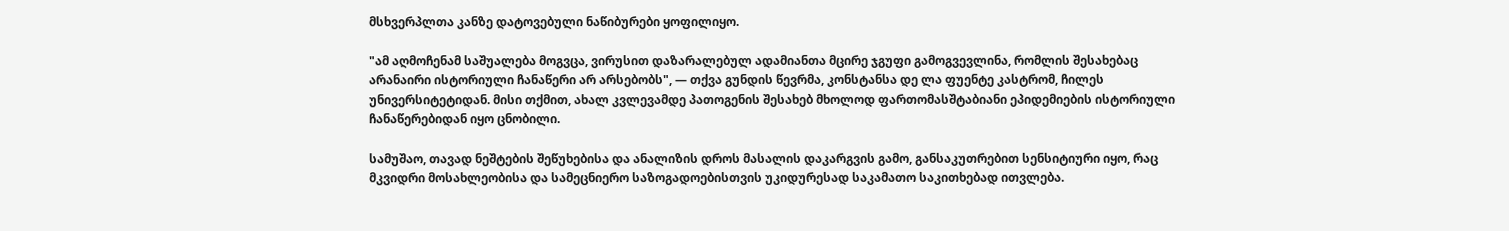მსხვერპლთა კანზე დატოვებული ნაწიბურები ყოფილიყო.

"ამ აღმოჩენამ საშუალება მოგვცა, ვირუსით დაზარალებულ ადამიანთა მცირე ჯგუფი გამოგვევლინა, რომლის შესახებაც არანაირი ისტორიული ჩანაწერი არ არსებობს", — თქვა გუნდის წევრმა, კონსტანსა დე ლა ფუენტე კასტრომ, ჩილეს უნივერსიტეტიდან. მისი თქმით, ახალ კვლევამდე პათოგენის შესახებ მხოლოდ ფართომასშტაბიანი ეპიდემიების ისტორიული ჩანაწერებიდან იყო ცნობილი.

სამუშაო, თავად ნეშტების შეწუხებისა და ანალიზის დროს მასალის დაკარგვის გამო, განსაკუთრებით სენსიტიური იყო, რაც მკვიდრი მოსახლეობისა და სამეცნიერო საზოგადოებისთვის უკიდურესად საკამათო საკითხებად ითვლება.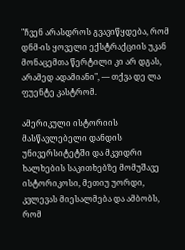"ჩვენ არასდროს გვავიწყდება, რომ დნმ-ის ყოველი ექსტრაქციის უკან მონაცემთა წერტილი კი არ დგას, არამედ ადამიანი", — თქვა დე ლა ფუენტე კასტრომ.

ამერიკული ისტორიის მასწავლებელი დანდის უნივერსიტეტში და მკვიდრი ხალხების საკითხებზე მომუშავე ისტორიკოსი, მეთიუ უორდი, კვლევას მიესალმება და ამბობს, რომ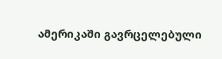ამერიკაში გავრცელებული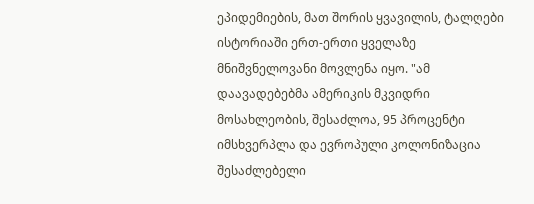ეპიდემიების, მათ შორის ყვავილის, ტალღები ისტორიაში ერთ-ერთი ყველაზე მნიშვნელოვანი მოვლენა იყო. "ამ დაავადებებმა ამერიკის მკვიდრი მოსახლეობის, შესაძლოა, 95 პროცენტი იმსხვერპლა და ევროპული კოლონიზაცია შესაძლებელი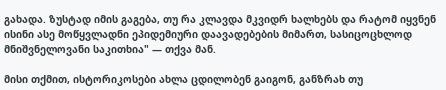გახადა. ზუსტად იმის გაგება, თუ რა კლავდა მკვიდრ ხალხებს და რატომ იყვნენ ისინი ასე მოწყვლადნი ეპიდემიური დაავადებების მიმართ, სასიცოცხლოდ მნიშვნელოვანი საკითხია" — თქვა მან.

მისი თქმით, ისტორიკოსები ახლა ცდილობენ გაიგონ, განზრახ თუ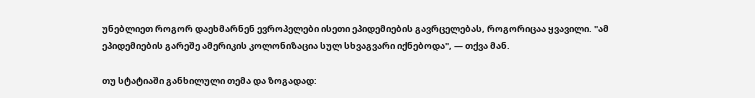უნებლიეთ როგორ დაეხმარნენ ევროპელები ისეთი ეპიდემიების გავრცელებას, როგორიცაა ყვავილი. "ამ ეპიდემიების გარეშე ამერიკის კოლონიზაცია სულ სხვაგვარი იქნებოდა", — თქვა მან.

თუ სტატიაში განხილული თემა და ზოგადად: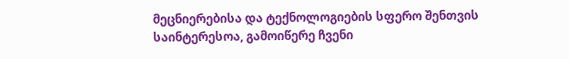მეცნიერებისა და ტექნოლოგიების სფერო შენთვის საინტერესოა, გამოიწერე ჩვენი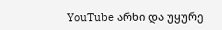YouTube არხი და უყურე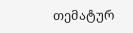თემატურ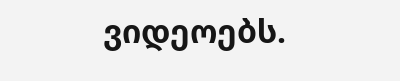ვიდეოებს.